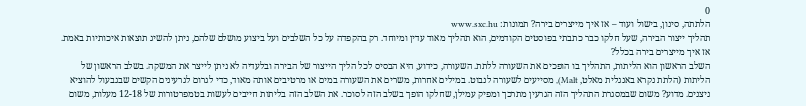0
הלתתה, סינון, בישול ועוד – אז איך מייצרים בירה? תמונות: www.sxc.hu
תהליך ייצור הבירה, שעל חלקו כבר כתבתי בפוסטים הקודמים, הוא תהליך מאוד עדין ומיוחד. רק בהקפדה על כל השלבים ועל ביצוע מושלם שלהם, ניתן להשיג תוצאות איכותיות באמת. אז איך מייצרים בירה בכלל?
השלב הראשון הוא הליתות, התהליך בו הופכים את השעורה ללתת. השעורה, כידוע, היא הבסיס לכל הליך הייצור של הבירה ובלעדיה לא ניתן לייצר את המשקה. בשלב הראשון של הליתות (הלתת נקרא באנגלית מאלט, Malt), מסייעים לשעורה לנבוט. במילים אחרות, משרים את השעורה במים או מרטיבים אותה מאוד, כדי לגרום לגרעינים הקשים שבגבעול להוציא ניצנים. מדוע? משום שבמסגרת התהליך הזה הגרעין מתרכך ומפיק עמילן, שחלקו הופך בשלב הזה לסוכר. את השלב הזה בליתות חייבים לעשות בטמפרטורות של 12-18 מעלות, משום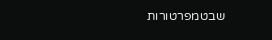שבטמפרטורות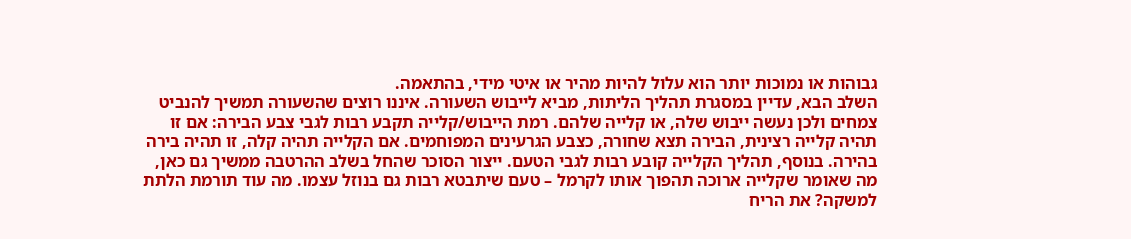גבוהות או נמוכות יותר הוא עלול להיות מהיר או איטי מידי, בהתאמה.
השלב הבא, עדיין במסגרת תהליך הליתות, מביא לייבוש השעורה. איננו רוצים שהשעורה תמשיך להנביט צמחים ולכן נעשה ייבוש שלה, או קלייה שלהם. רמת הייבוש/קלייה תקבע רבות לגבי צבע הבירה: אם זו תהיה קלייה רצינית, הבירה תצא שחורה, כצבע הגרעינים המפוחמים. אם הקלייה תהיה קלה, זו תהיה בירה בהירה. בנוסף, תהליך הקלייה קובע רבות לגבי הטעם. ייצור הסוכר שהחל בשלב ההרטבה ממשיך גם כאן, מה שאומר שקלייה ארוכה תהפוך אותו לקרמל – טעם שיתבטא רבות גם בנוזל עצמו. מה עוד תורמת הלתת למשקה? את הריח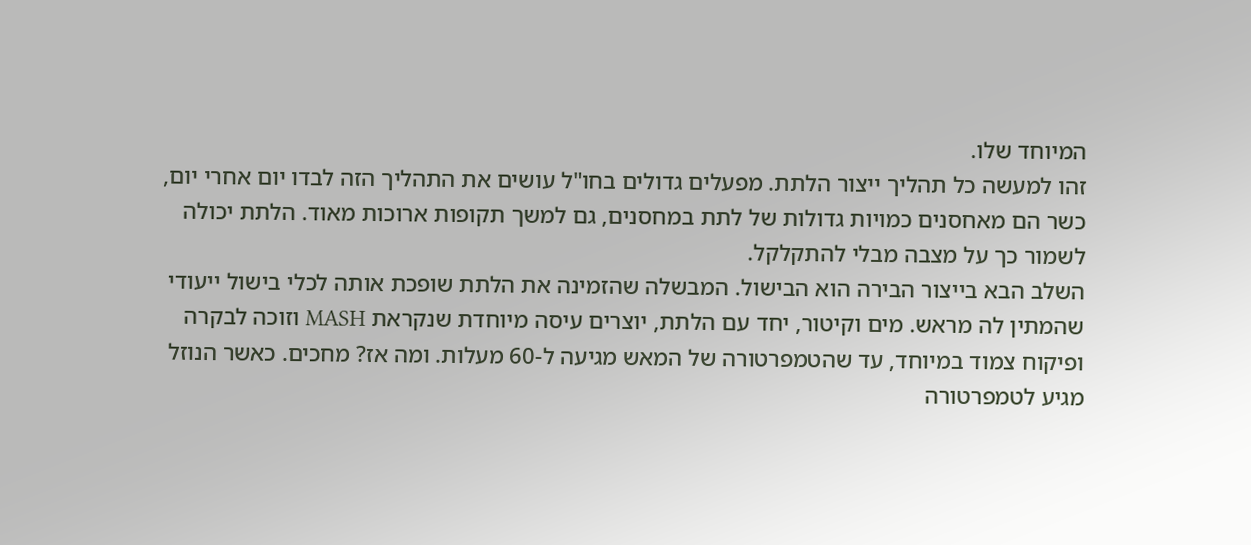המיוחד שלו.
זהו למעשה כל תהליך ייצור הלתת. מפעלים גדולים בחו"ל עושים את התהליך הזה לבדו יום אחרי יום, כשר הם מאחסנים כמויות גדולות של לתת במחסנים, גם למשך תקופות ארוכות מאוד. הלתת יכולה לשמור כך על מצבה מבלי להתקלקל.
השלב הבא בייצור הבירה הוא הבישול. המבשלה שהזמינה את הלתת שופכת אותה לכלי בישול ייעודי שהמתין לה מראש. מים וקיטור, יחד עם הלתת, יוצרים עיסה מיוחדת שנקראת MASH וזוכה לבקרה ופיקוח צמוד במיוחד, עד שהטמפרטורה של המאש מגיעה ל-60 מעלות. ומה אז? מחכים. כאשר הנוזל מגיע לטמפרטורה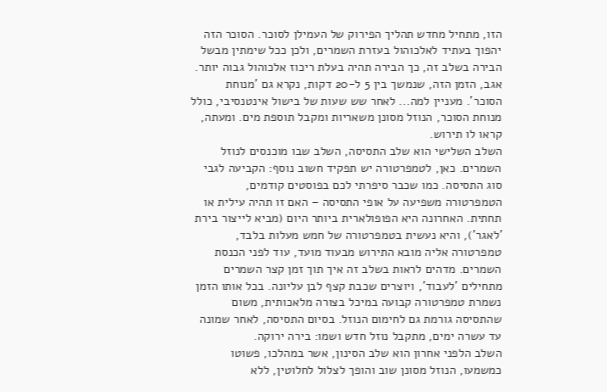הזו, מתחיל מחדש תהליך הפירוק של העמילן לסוכר. הסוכר הזה יהפוך בעתיד לאלכוהול בעזרת השמרים, ולכן ככל שימתין מבשל הבירה בשלב זה, כך הבירה תהיה בעלת ריכוז אלכוהול גבוה יותר. אגב, הזמן הזה, שנמשך בין 5 ל-20 דקות, נקרא גם 'מנוחת הסוכר'. מעניין למה... לאחר שש שעות של בישול אינטנסיבי, כולל מנוחת הסוכר, הנוזל מסונן משאריות ומקבל תוספת מים. ומעתה, קראו לו תירוש.
השלב השלישי הוא שלב התסיסה, השלב שבו מוכנסים לנוזל השמרים. כאן, לטמפרטורה יש תפקיד חשוב נוסף: הקביעה לגבי סוג התסיסה. כמו שכבר סיפרתי לכם בפוסטים קודמים, הטמפרטורה משפיעה על אופי התסיסה – האם זו תהיה עילית או תחתית. האחרונה היא הפופולארית ביותר היום (מביא לייצור בירת 'לאגר'), והיא נעשית בטמפרטורה של חמש מעלות בלבד, טמפרטורה אליה מובא התירוש מבעוד מועד, עוד לפני הכנסת השמרים. מדהים לראות בשלב זה איך תוך זמן קצר השמרים מתחילים 'לעבוד', ויוצרים שכבת קצף לבן עליונה. בכל אותו הזמן נשמרת טמפרטורה קבועה במיכל בצורה מלאכותית, משום שהתסיסה גורמת גם לחימום הנוזל. בסיום התסיסה, לאחר שמונה עד עשרה ימים, מתקבל נוזל חדש ושמו: בירה ירוקה.
השלב הלפני אחרון הוא שלב הסינון, אשר במהלכו, פשוטו כמשמעו, הנוזל מסונן שוב והופך לצלול לחלוטין, ללא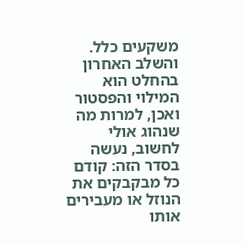משקעים כלל.
והשלב האחרון בהחלט הוא המילוי והפסטור ואכן, למרות מה שנהוג אולי לחשוב, נעשה בסדר הזה: קודם כל מבקבקים את הנוזל או מעבירים אותו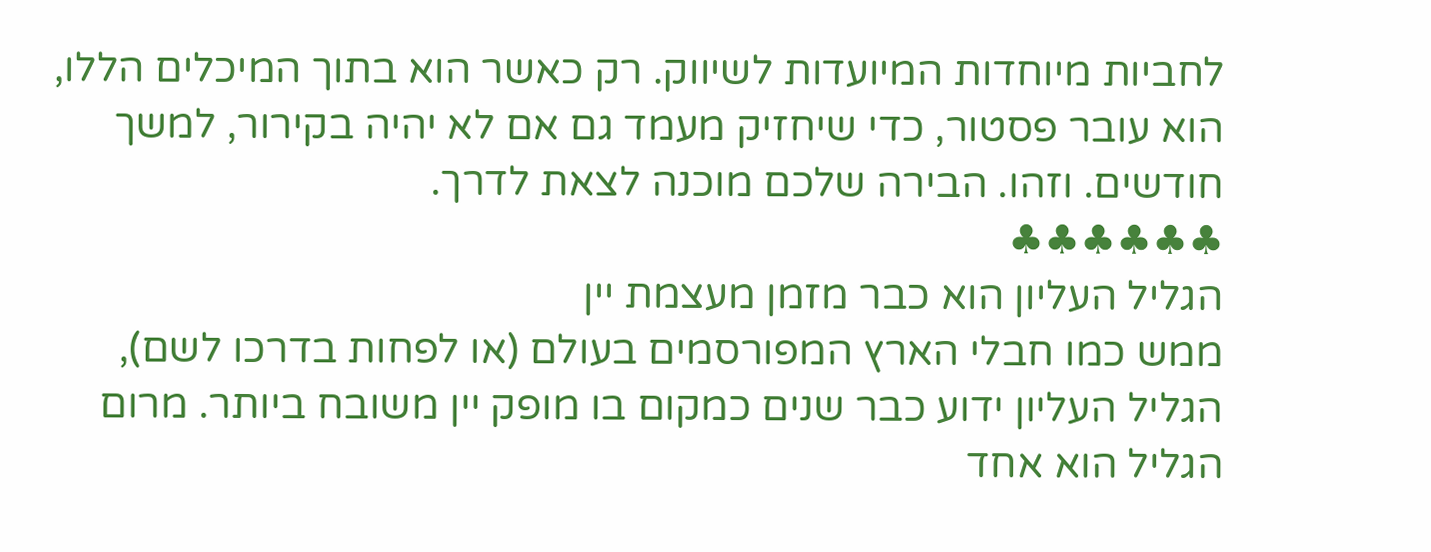לחביות מיוחדות המיועדות לשיווק. רק כאשר הוא בתוך המיכלים הללו, הוא עובר פסטור, כדי שיחזיק מעמד גם אם לא יהיה בקירור, למשך חודשים. וזהו. הבירה שלכם מוכנה לצאת לדרך.
♣♣♣♣♣♣
הגליל העליון הוא כבר מזמן מעצמת יין
ממש כמו חבלי הארץ המפורסמים בעולם (או לפחות בדרכו לשם), הגליל העליון ידוע כבר שנים כמקום בו מופק יין משובח ביותר. מרום הגליל הוא אחד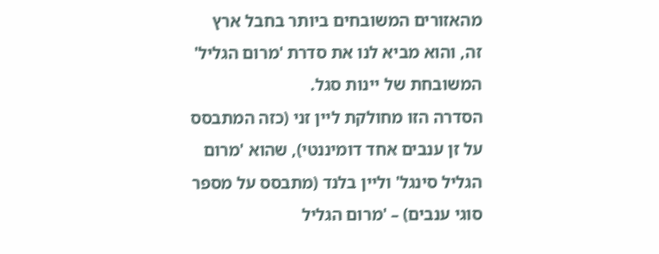מהאזורים המשובחים ביותר בחבל ארץ זה, והוא מביא לנו את סדרת 'מרום הגליל' המשובחת של יינות סגל.
הסדרה הזו מחולקת ליין זני (כזה המתבסס על זן ענבים אחד דומיננטי), שהוא 'מרום הגליל סינגל' וליין בלנד (מתבסס על מספר סוגי ענבים) – 'מרום הגליל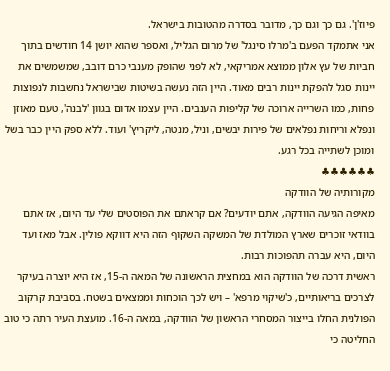פיוז'ן'. גם כך וגם כך, מדובר בסדרה מהטובות בישראל.
אני אתמקד הפעם ב'מרלו סינגל' של מרום הגליל, ואספר שהוא יושן 14 חודשים בתוך חביות של עץ אלון ממוצא אמריקאי, לא לפני שהופק מענבי כרם דובב, שמשמשים את יינות סגל להפקת יינות רבים מאוד. היין הזה נעשה בשיטות שבישראל נחשבות לנפוצות פחות, כמו השרייה ארוכה של קליפות הענבים. היין עצמו אדום בגוון 'לבנה', טעם מאוזן ונפלא וריחות נפלאים של פירות יבשים, וניל, מנטה, ליקריץ' ועוד. ללא ספק היין כבר בשל ומוכן לשתייה בכל רגע.
♣♣♣♣♣♣
מקורותיה של הוודקה
מאיפה הגיעה הוודקה, אתם יודעים? אם קראתם את הפוסטים שלי עד היום, אז אתם בוודאי זוכרים שארץ המולדת של המשקה השקוף הזה היא דווקא פולין. אבל מאז ועד היום, היא עברה תהפוכות רבות.
ראשית דרכה של הוודקה הוא במחצית הראשונה של המאה ה-15, אז היא יוצרה בעיקר לצרכים בריאותיים, כ'שיקוי מרפא' – ויש לכך הוכחות וממצאים בשטח. בסביבת קרקוב הפולנית החלו בייצור המסחרי הראשון של הוודקה, במאה ה-16. מועצת העיר רתה כי טוב החליטה כי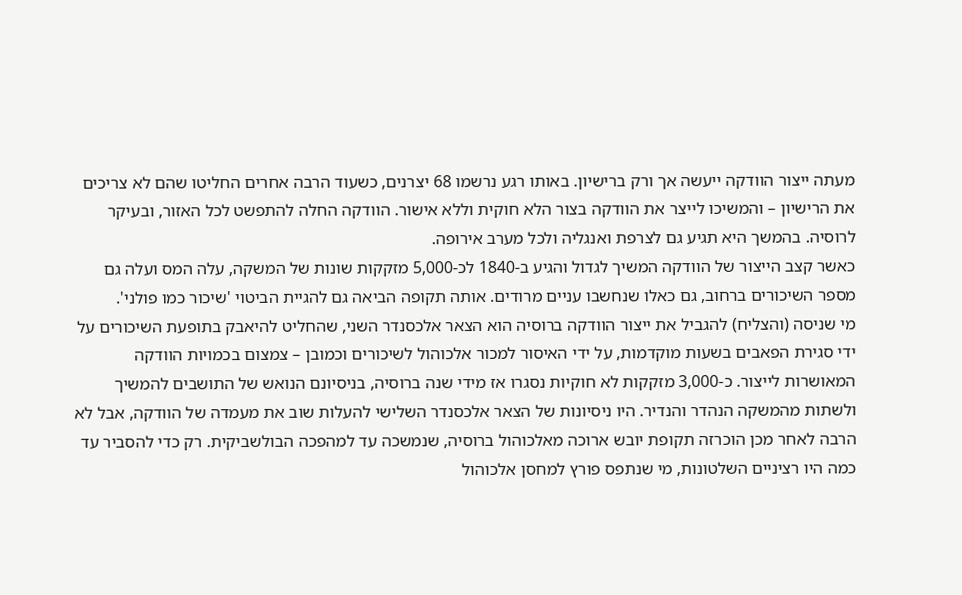מעתה ייצור הוודקה ייעשה אך ורק ברישיון. באותו רגע נרשמו 68 יצרנים, כשעוד הרבה אחרים החליטו שהם לא צריכים את הרישיון – והמשיכו לייצר את הוודקה בצור הלא חוקית וללא אישור. הוודקה החלה להתפשט לכל האזור, ובעיקר לרוסיה. בהמשך היא תגיע גם לצרפת ואנגליה ולכל מערב אירופה.
כאשר קצב הייצור של הוודקה המשיך לגדול והגיע ב-1840 לכ-5,000 מזקקות שונות של המשקה, עלה המס ועלה גם מספר השיכורים ברחוב, גם כאלו שנחשבו עניים מרודים. אותה תקופה הביאה גם להגיית הביטוי 'שיכור כמו פולני'.
מי שניסה (והצליח) להגביל את ייצור הוודקה ברוסיה הוא הצאר אלכסנדר השני, שהחליט להיאבק בתופעת השיכורים על ידי סגירת הפאבים בשעות מוקדמות, על ידי האיסור למכור אלכוהול לשיכורים וכמובן – צמצום בכמויות הוודקה המאושרות לייצור. כ-3,000 מזקקות לא חוקיות נסגרו אז מידי שנה ברוסיה, בניסיונם הנואש של התושבים להמשיך ולשתות מהמשקה הנהדר והנדיר. היו ניסיונות של הצאר אלכסנדר השלישי להעלות שוב את מעמדה של הוודקה, אבל לא הרבה לאחר מכן הוכרזה תקופת יובש ארוכה מאלכוהול ברוסיה, שנמשכה עד למהפכה הבולשביקית. רק כדי להסביר עד כמה היו רציניים השלטונות, מי שנתפס פורץ למחסן אלכוהול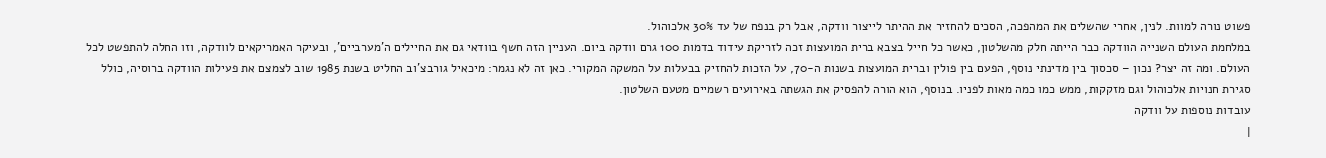פשוט נורה למוות. לנין, אחרי שהשלים את המהפכה, הסכים להחזיר את ההיתר לייצור וודקה, אבל רק בנפח של עד 30% אלכוהול.
במלחמת העולם השנייה הוודקה כבר הייתה חלק מהשלטון, כאשר כל חייל בצבא ברית המועצות זכה לזריקת עידוד בדמות 100 גרם וודקה ביום. העניין הזה חשף בוודאי גם את החיילים ה'מערביים', ובעיקר האמריקאים לוודקה, וזו החלה להתפשט לכל העולם. ומה זה יצר? נכון – סכסוך בין מדינתי נוסף, הפעם בין פולין וברית המועצות בשנות ה-70, על הזכות להחזיק בבעלות על המשקה המקורי. כאן זה לא נגמר: מיכאיל גורבצ'וב החליט בשנת 1985 שוב לצמצם את פעילות הוודקה ברוסיה, כולל סגירת חנויות אלכוהול וגם מזקקות, ממש כמו כמה מאות לפניו. בנוסף, הוא הורה להפסיק את הגשתה באירועים רשמיים מטעם השלטון.
עובדות נוספות על וודקה
|